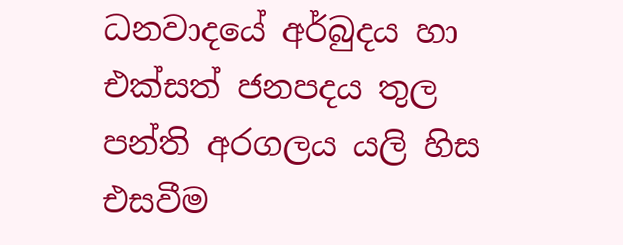ධනවාදයේ අර්බුදය හා එක්සත් ජනපදය තුල පන්ති අරගලය යලි හිස එසවීම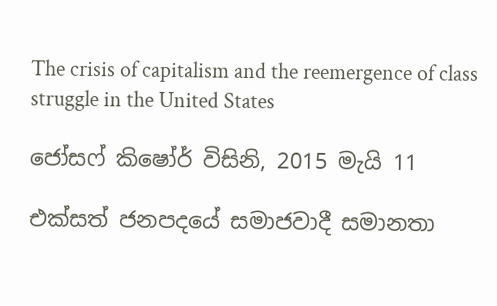The crisis of capitalism and the reemergence of class struggle in the United States

ජෝසෆ් කිෂෝර් විසිනි, 2015 මැයි 11

එක්සත් ජනපදයේ සමාජවාදී සමානතා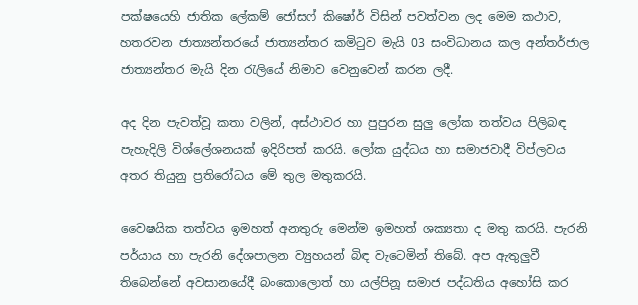පක්ෂයෙහි ජාතික ලේකම් ජෝසෆ් කිෂෝර් විසින් පවත්වන ලද මෙම කථාව, හතරවන ජාත්‍යන්තරයේ ජාත්‍යන්තර කමිටුව මැයි 03 සංවිධානය කල අන්තර්ජාල ජාත්‍යන්තර මැයි දින රැලියේ නිමාව වෙනුවෙන් කරන ලදී.

අද දින පැවත්වූ කතා වලින්, අස්ථාවර හා පුපුරන සුලු ලෝක තත්වය පිලිබඳ පැහැදිලි විශ්ලේශනයක් ඉදිරිපත් කරයි. ලෝක යුද්ධය හා සමාජවාදී විප්ලවය අතර තියුනු ප්‍රතිරෝධය මේ තුල මතුකරයි.

වෛෂයික තත්වය ඉමහත් අනතුරු මෙන්ම ඉමහත් ශක්‍යතා ද මතු කරයි. පැරනි පර්යාය හා පැරනි දේශපාලන ව්‍යුහයන් බිඳ වැටෙමින් තිබේ. අප ඇතුලුවී තිබෙන්නේ අවසානයේදී බංකොලොත් හා යල්පිනූ සමාජ පද්ධතිය අහෝසි කර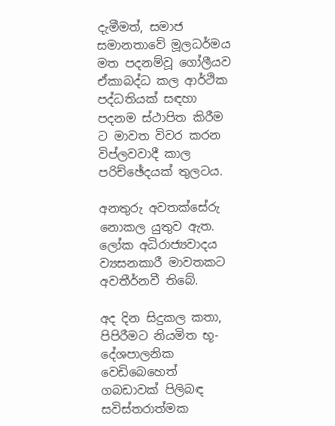දැමීමත්, සමාජ සමානතාවේ මූලධර්මය මත පදනම්වූ ගෝලීයව ඒකාබද්ධ කල ආර්ථික පද්ධතියක් සඳහා පදනම ස්ථාපිත කිරීම ට මාවත විවර කරන විප්ලවවාදී කාල පරිච්ඡේදයක් තුලටය.

අනතුරු අවතක්සේරු නොකල යුතුව ඇත. ලෝක අධිරාජ්‍යවාදය ව්‍යසනකාරී මාවතකට අවතීර්නවී තිබේ.

අද දින සිදුකල කතා, පිපිරීමට නියමිත භූ-දේශපාලනික වෙඩිබෙහෙත් ගබඩාවක් පිලිබඳ සවිස්තරාත්මක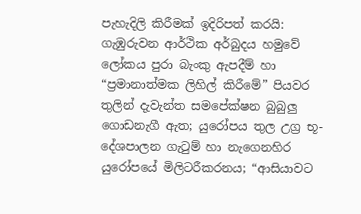පැහැදිලි කිරීමක් ඉදිරිපත් කරයි: ගැඹුරුවන ආර්ථික අර්බුදය හමුවේ ලෝකය පුරා බැංකු ඇපදීම් හා “ප්‍රමානාත්මක ලිහිල් කිරීමේ” පියවර තුලින් දැවැන්ත සමපේක්ෂන බුබුලු ගොඩනැගී ඇත; යුරෝපය තුල උග්‍ර භූ-දේශපාලන ගැටුම් හා නැගෙනහිර යුරෝපයේ මිලිටරීකරනය; “ආසියාවට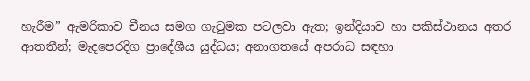හැරීම” ඇමරිකාව චීනය සමග ගැටුමක පටලවා ඇත; ඉන්දියාව හා පකිස්ථානය අතර ආතතීන්; මැදපෙරදිග ප්‍රාදේශීය යුද්ධය; අනාගතයේ අපරාධ සඳහා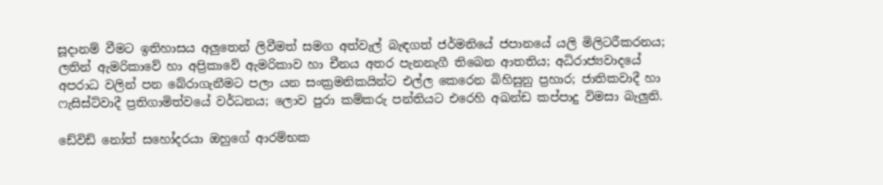සූදානම් වීමට ඉතිහාසය අලුතෙන් ලිවීමත් සමග අත්වැල් බැඳගත් ජර්මනියේ ජපානයේ යලි මිලිටරීකරනය; ලතින් ඇමරිකාවේ හා අප්‍රිකාවේ ඇමරිකාව හා චීනය අතර පැනනැගී තිබෙන ආතතිය; අධිරාජ්‍යවාදයේ අපරාධ වලින් පන බේරාගැනීමට පලා යන සංක්‍රමනිකයින්ට එල්ල කෙරෙන බිහිසුනු ප්‍රහාර; ජාතිකවාදී හා ෆැසිස්ට්වාදී ප්‍රතිගාමිත්වයේ වර්ධනය; ලොව පුරා කම්කරු පන්තියට එරෙහි අඛන්ඩ කප්පාදු විමසා බැලුනි.

ඩේවිඩ් නෝත් සහෝදරයා ඔහුගේ ආරම්භක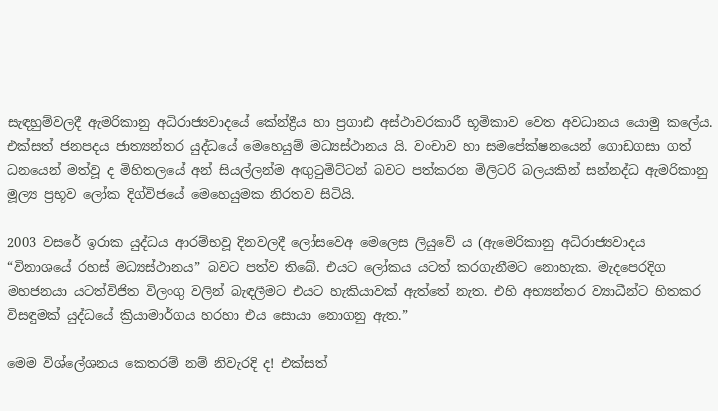සැඳහුම්වලදී ඇමරිකානු අධිරාජ්‍යවාදයේ කේන්ද්‍රීය හා ප්‍රගාඪ අස්ථාවරකාරී භූමිකාව වෙත අවධානය යොමු කලේය. එක්සත් ජනපදය ජාත්‍යන්තර යුද්ධයේ මෙහෙයුම් මධ්‍යස්ථානය යි. වංචාව හා සමපේක්ෂනයෙන් ගොඩගසා ගත් ධනයෙන් මත්වූ ද මිහිතලයේ අන් සියල්ලන්ම අඟුටුමිට්ටන් බවට පත්කරන මිලිටරි බලයකින් සන්නද්ධ ඇමරිකානු මූල්‍ය ප්‍රභූව ලෝක දිග්විජයේ මෙහෙයුමක නිරතව සිටියි.

2003 වසරේ ඉරාක යුද්ධය ආරම්භවූ දිනවලදී ලෝසවෙඅ මෙලෙස ලියුවේ ය (ඇමෙරිකානු අධිරාජ්‍යවාදය “විනාශයේ රහස් මධ්‍යස්ථානය” බවට පත්ව තිබේ. එයට ලෝකය යටත් කරගැනීමට නොහැක. මැදපෙරදිග මහජනයා යටත්විජිත විලංගු වලින් බැඳලීමට එයට හැකියාවක් ඇත්තේ නැත. එහි අභ්‍යන්තර ව්‍යාධීන්ට හිතකර විසඳුමක් යුද්ධයේ ක්‍රියාමාර්ගය හරහා එය සොයා නොගනු ඇත.”

මෙම විශ්ලේශනය කෙතරම් නම් නිවැරදි ද! එක්සත්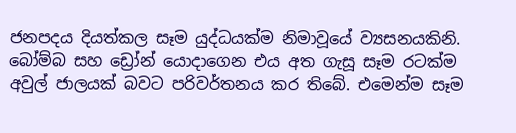ජනපදය දියත්කල සෑම යුද්ධයක්ම නිමාවූයේ ව්‍යසනයකිනි. බෝම්බ සහ ඩ්‍රෝන් යොදාගෙන එය අත ගැසූ සෑම රටක්ම අවුල් ජාලයක් බවට පරිවර්තනය කර තිබේ. එමෙන්ම සෑම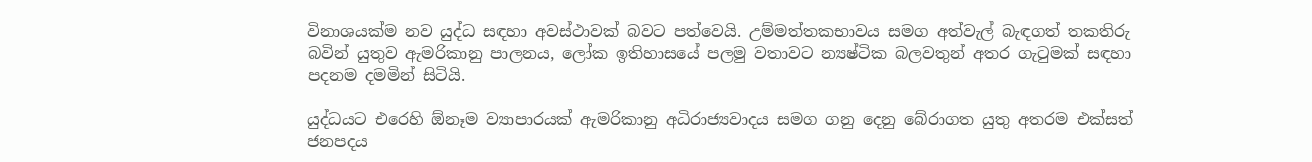විනාශයක්ම නව යුද්ධ සඳහා අවස්ථාවක් බවට පත්වෙයි. උම්මත්තකභාවය සමග අත්වැල් බැඳගත් තකතිරු බවින් යුතුව ඇමරිකානු පාලනය, ලෝක ඉතිහාසයේ පලමු වතාවට න්‍යෂ්ටික බලවතුන් අතර ගැටුමක් සඳහා පදනම දමමින් සිටියි.

යුද්ධයට එරෙහි ඕනෑම ව්‍යාපාරයක් ඇමරිකානු අධිරාජ්‍යවාදය සමග ගනු දෙනු බේරාගත යුතු අතරම එක්සත් ජනපදය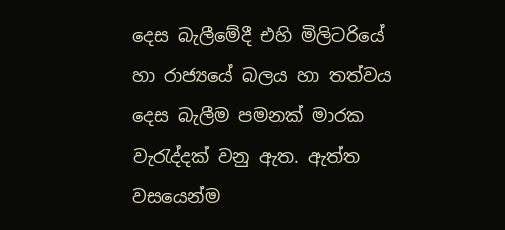දෙස බැලීමේදී එහි මිලිටරියේ හා රාජ්‍යයේ බලය හා තත්වය දෙස බැලීම පමනක් මාරක වැරැද්දක් වනු ඇත. ඇත්ත වසයෙන්ම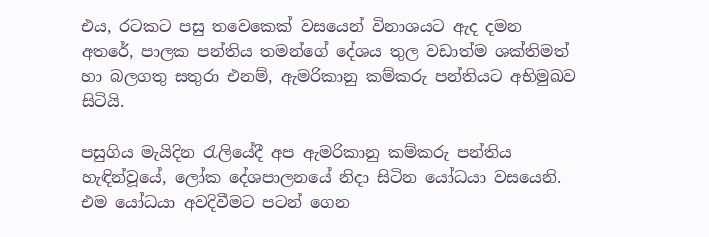එය, රටකට පසු තවෙකෙක් වසයෙන් විනාශයට ඇද දමන අතරේ, පාලක පන්තිය තමන්ගේ දේශය තුල වඩාත්ම ශක්තිමත් හා බලගතු සතුරා එනම්, ඇමරිකානු කම්කරු පන්තියට අභිමුඛව සිටියි.

පසුගිය මැයිදින රැලියේදී අප ඇමරිකානු කම්කරු පන්තිය හැඳින්වූයේ, ලෝක දේශපාලනයේ නිදා සිටින යෝධයා වසයෙනි. එම යෝධයා අවදිවීමට පටන් ගෙන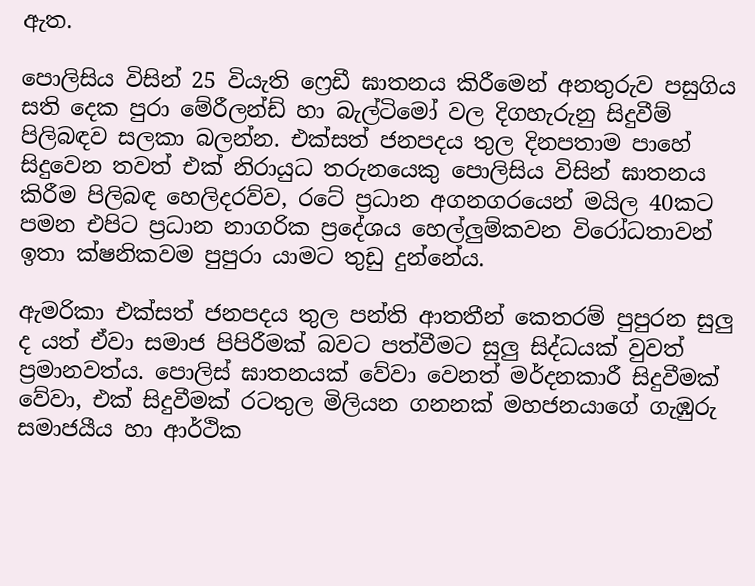ඇත.

පොලිසිය විසින් 25 වියැති ෆ්‍රෙඩී ඝාතනය කිරීමෙන් අනතුරුව පසුගිය සති දෙක පුරා මේරීලන්ඩ් හා බැල්ටිමෝ වල දිගහැරුනු සිදුවීම් පිලිබඳව සලකා බලන්න. එක්සත් ජනපදය තුල දිනපතාම පාහේ සිදුවෙන තවත් එක් නිරායුධ තරුනයෙකු පොලිසිය විසින් ඝාතනය කිරීම පිලිබඳ හෙලිදරව්ව, රටේ ප්‍රධාන අගනගරයෙන් මයිල 40කට පමන එපිට ප්‍රධාන නාගරික ප්‍රදේශය හෙල්ලුම්කවන විරෝධතාවන් ඉතා ක්ෂනිකවම පුපුරා යාමට තුඩු දුන්නේය.

ඇමරිකා එක්සත් ජනපදය තුල පන්ති ආතතීන් කෙතරම් පුපුරන සුලු ද යත් ඒවා සමාජ පිපිරීමක් බවට පත්වීමට සුලු සිද්ධයක් වුවත් ප්‍රමානවත්ය. පොලිස් ඝාතනයක් වේවා වෙනත් මර්දනකාරී සිදුවීමක් වේවා, එක් සිදුවීමක් රටතුල මිලියන ගනනක් මහජනයාගේ ගැඹුරු සමාජයීය හා ආර්ථික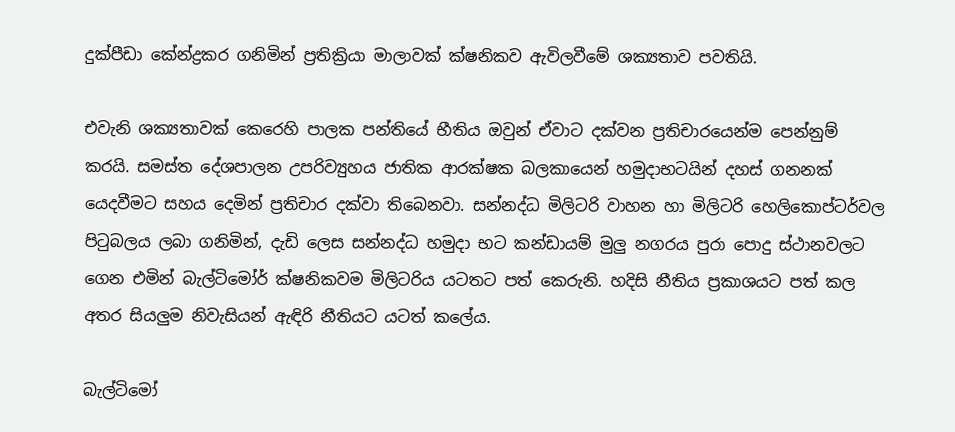දුක්පීඩා කේන්ද්‍රකර ගනිමින් ප්‍රතික්‍රියා මාලාවක් ක්ෂනිකව ඇවිලවීමේ ශක්‍යතාව පවතියි.

එවැනි ශක්‍යතාවක් කෙරෙහි පාලක පන්තියේ භීතිය ඔවුන් ඒවාට දක්වන ප්‍රතිචාරයෙන්ම පෙන්නුම් කරයි. සමස්ත දේශපාලන උපරිව්‍යුහය ජාතික ආරක්ෂක බලකායෙන් හමුදාභටයින් දහස් ගනනක් යෙදවීමට සහය දෙමින් ප්‍රතිචාර දක්වා තිබෙනවා. සන්නද්ධ මිලිටරි වාහන හා මිලිටරි හෙලිකොප්ටර්වල පිටුබලය ලබා ගනිමින්, දැඩි ලෙස සන්නද්ධ හමුදා භට කන්ඩායම් මුලු නගරය පුරා පොදු ස්ථානවලට ගෙන එමින් බැල්ටිමෝර් ක්ෂනිකවම මිලිටරිය යටතට පත් කෙරුනි. හදිසි නීතිය ප්‍රකාශයට පත් කල අතර සියලුම නිවැසියන් ඇඳිරි නීතියට යටත් කලේය.

බැල්ටිමෝ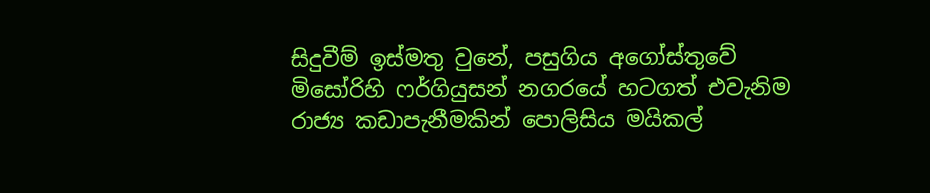සිදුවීම් ඉස්මතු වුනේ, පසුගිය අගෝස්තුවේ මිසෝරිහි ෆර්ගියුසන් නගරයේ හටගත් එවැනිම රාජ්‍ය කඩාපැනීමකින් පොලිසිය මයිකල්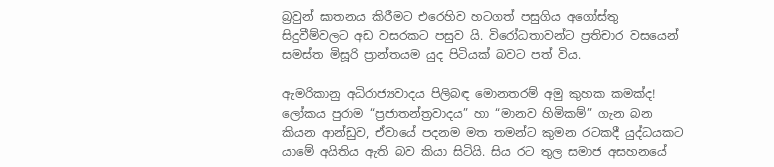බ්‍රවුන් ඝාතනය කිරීමට එරෙහිව හටගත් පසුගිය අගෝස්තු සිදුවීම්වලට අඩ වසරකට පසුව යි. විරෝධතාවන්ට ප්‍රතිචාර වසයෙන් සමස්ත මිසූරි ප්‍රාන්තයම යුද පිටියක් බවට පත් විය.

ඇමරිකානු අධිරාජ්‍යවාදය පිලිබඳ මොනතරම් අමු කුහක කමක්ද! ලෝකය පුරාම “ප්‍රජාතන්ත්‍රවාදය” හා “මානව හිමිකම්” ගැන බන කියන ආන්ඩුව, ඒවායේ පදනම මත තමන්ට කුමන රටකදී යුද්ධයකට යාමේ අයිතිය ඇති බව කියා සිටියි. සිය රට තුල සමාජ අසහනයේ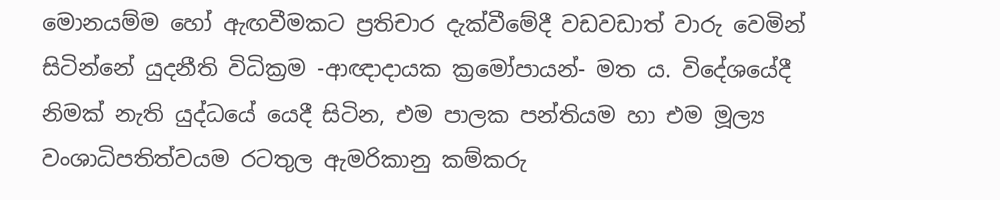මොනයම්ම හෝ ඇඟවීමකට ප්‍රතිචාර දැක්වීමේදී වඩවඩාත් වාරු වෙමින් සිටින්නේ යුදනීති විධික්‍රම -ආඥාදායක ක්‍රමෝපායන්- මත ය. විදේශයේදී නිමක් නැති යුද්ධයේ යෙදී සිටින, එම පාලක පන්තියම හා එම මූල්‍ය වංශාධිපතිත්වයම රටතුල ඇමරිකානු කම්කරු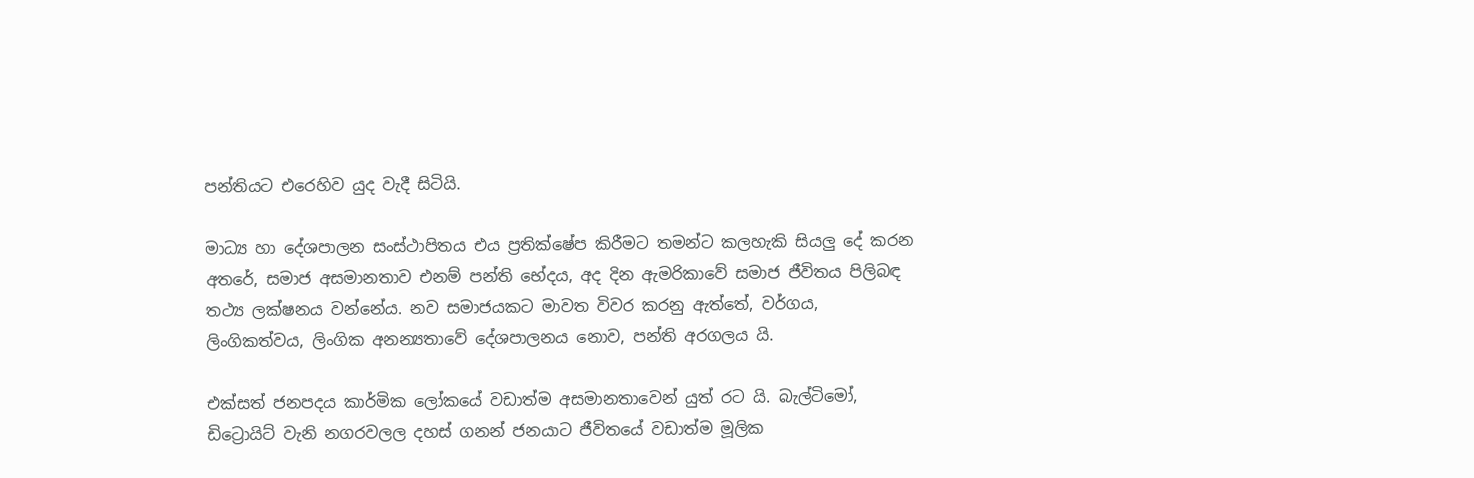පන්තියට එරෙහිව යුද වැදී සිටියි.

මාධ්‍ය හා දේශපාලන සංස්ථාපිතය එය ප්‍රතික්ෂේප කිරීමට තමන්ට කලහැකි සියලු දේ කරන අතරේ, සමාජ අසමානතාව එනම් පන්ති භේදය, අද දින ඇමරිකාවේ සමාජ ජීවිතය පිලිබඳ තථ්‍ය ලක්ෂනය වන්නේය. නව සමාජයකට මාවත විවර කරනු ඇත්තේ, වර්ගය, ලිංගිකත්වය, ලිංගික අනන්‍යතාවේ දේශපාලනය නොව, පන්ති අරගලය යි.

එක්සත් ජනපදය කාර්මික ලෝකයේ වඩාත්ම අසමානතාවෙන් යුත් රට යි. බැල්ටිමෝ, ඩිට්‍රොයිට් වැනි නගරවලල දහස් ගනන් ජනයාට ජීවිතයේ වඩාත්ම මූලික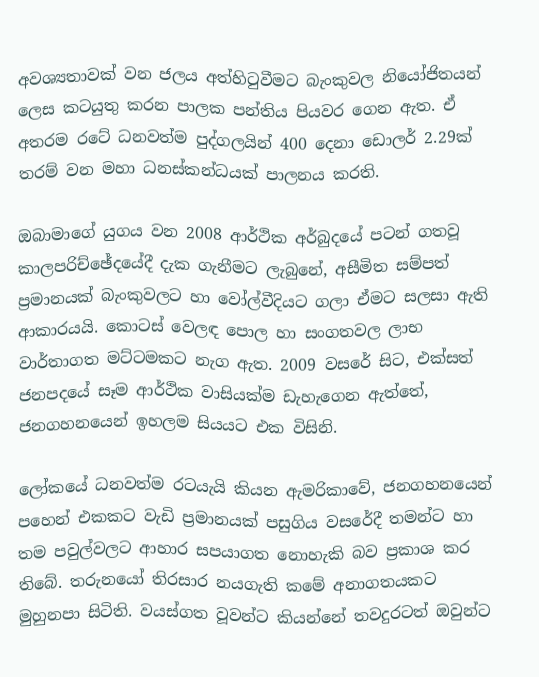අවශ්‍යතාවක් වන ජලය අත්හිටුවීමට බැංකුවල නියෝජිතයන් ලෙස කටයුතු කරන පාලක පන්තිය පියවර ගෙන ඇත. ඒ අතරම රටේ ධනවත්ම පුද්ගලයින් 400 දෙනා ඩොලර් 2.29ක් තරම් වන මහා ධනස්කන්ධයක් පාලනය කරති.

ඔබාමාගේ යුගය වන 2008 ආර්ථික අර්බුදයේ පටන් ගතවූ කාලපරිච්ඡේදයේදී දැක ගැනීමට ලැබුනේ, අසීමිත සම්පත් ප්‍රමානයක් බැංකුවලට හා වෝල්වීදියට ගලා ඒමට සලසා ඇති ආකාරයයි. කොටස් වෙලඳ පොල හා සංගතවල ලාභ වාර්තාගත මට්ටමකට නැග ඇත. 2009 වසරේ සිට, එක්සත් ජනපදයේ සෑම ආර්ථික වාසියක්ම ඩැහැගෙන ඇත්තේ, ජනගහනයෙන් ඉහලම සියයට එක විසිනි.

ලෝකයේ ධනවත්ම රටයැයි කියන ඇමරිකාවේ, ජනගහනයෙන් පහෙන් එකකට වැඩි ප්‍රමානයක් පසුගිය වසරේදී තමන්ට හා තම පවුල්වලට ආහාර සපයාගත නොහැකි බව ප්‍රකාශ කර තිබේ. තරුනයෝ තිරසාර නයගැති කමේ අනාගතයකට මුහුනපා සිටිති. වයස්ගත වූවන්ට කියන්නේ තවදුරටත් ඔවුන්ට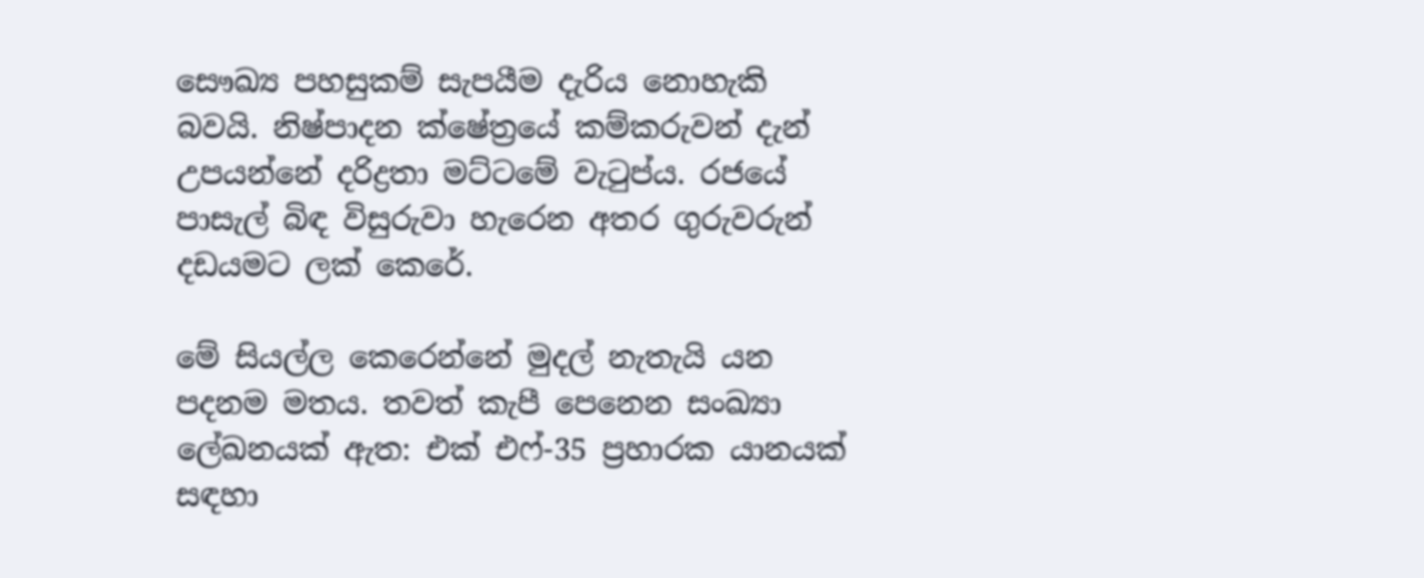සෞඛ්‍ය පහසුකම් සැපයීම දැරිය නොහැකි බවයි. නිෂ්පාදන ක්ෂේත්‍රයේ කම්කරුවන් දැන් උපයන්නේ දරිද්‍රතා මට්ටමේ වැටුප්ය. රජයේ පාසැල් බිඳ විසුරුවා හැරෙන අතර ගුරුවරුන් දඩයමට ලක් කෙරේ.

මේ සියල්ල කෙරෙන්නේ මුදල් නැතැයි යන පදනම මතය. තවත් කැපී පෙනෙන සංඛ්‍යා ලේඛනයක් ඇත: එක් එෆ්-35 ප්‍රහාරක යානයක් සඳහා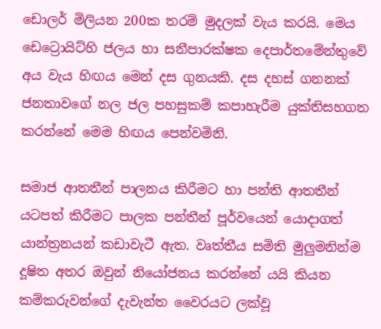ඩොලර් මිලියන 200ක තරම් මුදලක් වැය කරයි. මෙය ඩෙට්‍රොයිට්හි ජලය හා සනීපාරක්ෂක දෙපාර්තමේන්තුවේ අය වැය හිඟය මෙන් දස ගුනයකි. දස දහස් ගනනක් ජනතාවගේ නල ජල පහසුකම් කපාහැරීම යුක්තිසහගත කරන්නේ මෙම හිඟය පෙන්වමිනි.

සමාජ ආතතීන් පාලනය කිරීමට හා පන්ති ආතතීන් යටපත් කිරීමට පාලක පන්තීන් පූර්වයෙන් යොදාගත් යාන්ත්‍රනයන් කඩාවැටී ඇත. වෘත්තීය සමිති මුලුමනින්ම දූෂිත අතර ඔවුන් නියෝජනය කරන්නේ යයි කියන කම්කරුවන්ගේ දැවැන්ත වෛරයට ලක්වූ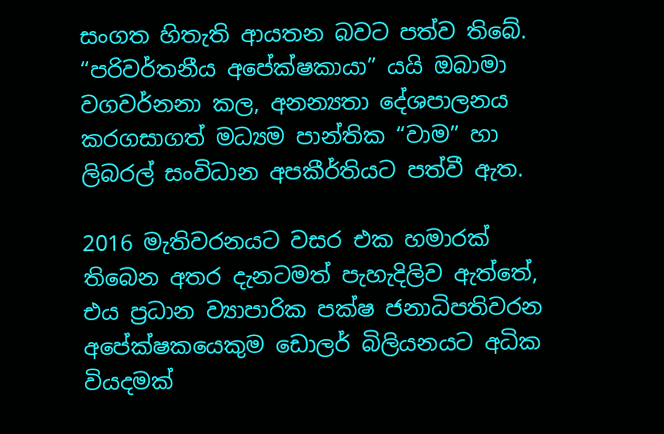සංගත හිතැති ආයතන බවට පත්ව තිබේ. “පරිවර්තනීය අපේක්ෂකායා” යයි ඔබාමා වගවර්නනා කල, අනන්‍යතා දේශපාලනය කරගසාගත් මධ්‍යම පාන්තික “වාම” හා ලිබරල් සංවිධාන අපකීර්තියට පත්වී ඇත.

2016 මැතිවරනයට වසර එක හමාරක් තිබෙන අතර දැනටමත් පැහැදිලිව ඇත්තේ, එය ප්‍රධාන ව්‍යාපාරික පක්ෂ ජනාධිපතිවරන අපේක්ෂකයෙකුම ඩොලර් බිලියනයට අධික වියදමක්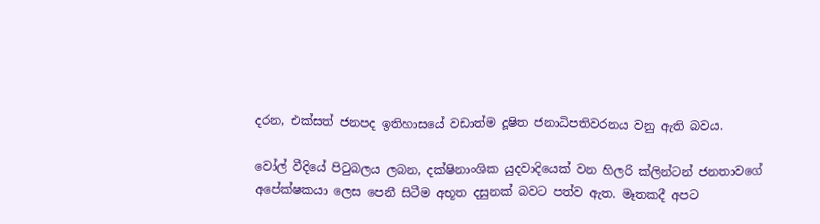දරන, එක්සත් ජනපද ඉතිහාසයේ වඩාත්ම දූෂිත ජනාධිපතිවරනය වනු ඇති බවය.

වෝල් වීදියේ පිටුබලය ලබන, දක්ෂිනාංශික යුදවාදියෙක් වන හිලරි ක්ලින්ටන් ජනතාවගේ අපේක්ෂකයා ලෙස පෙනී සිටීම අභූත දසුනක් බවට පත්ව ඇත. මෑතකදී අපට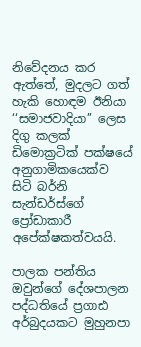නිවේදනය කර ඇත්තේ, මුදලට ගත් හැකි හොඳම ඊනියා ‘‘සමාජවාදියා’’ ලෙස දිගු කලක් ඩිමොක්‍රටික් පක්ෂයේ අනුගාමිකයෙක්ව සිටි බර්නි සැන්ඩර්ස්ගේ ප්‍රෝඩාකාරී අපේක්ෂකත්වයයි.

පාලක පන්තිය ඔවුන්ගේ දේශපාලන පද්ධතියේ ප්‍රගාඪ අර්බුදයකට මුහුනපා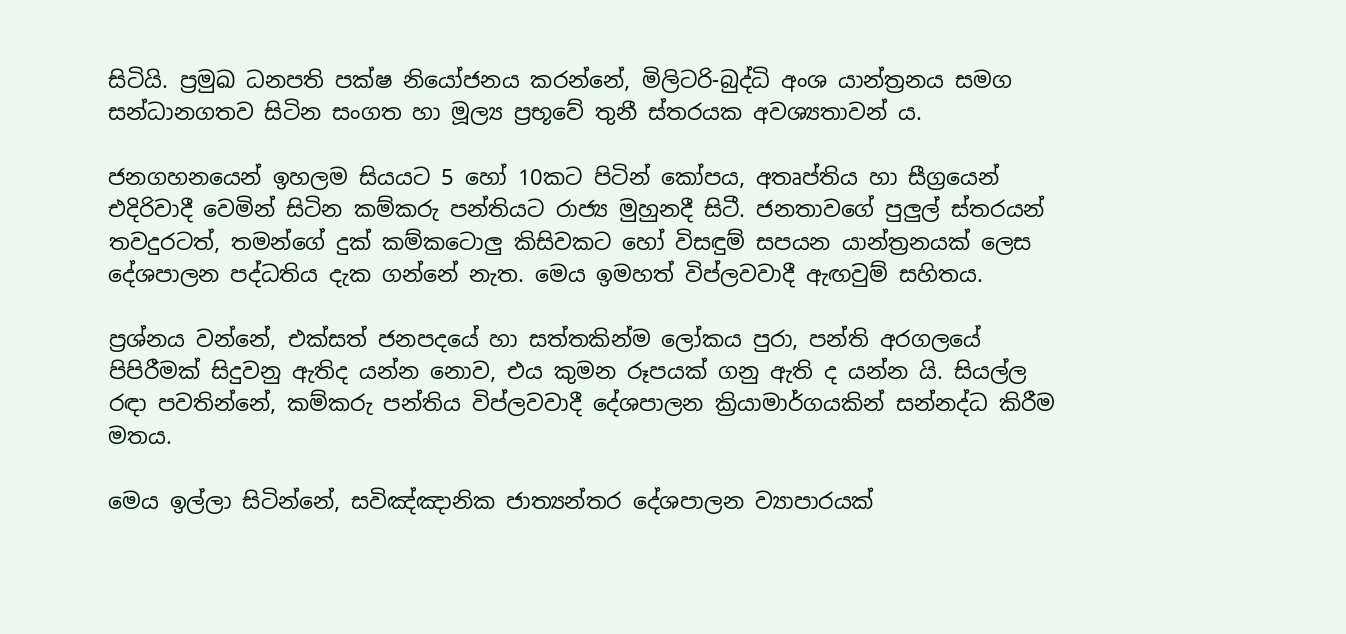සිටියි. ප්‍රමුඛ ධනපති පක්ෂ නියෝජනය කරන්නේ, මිලිටරි-බුද්ධි අංශ යාන්ත්‍රනය සමග සන්ධානගතව සිටින සංගත හා මූල්‍ය ප්‍රභූවේ තුනී ස්තරයක අවශ්‍යතාවන් ය.

ජනගහනයෙන් ඉහලම සියයට 5 හෝ 10කට පිටින් කෝපය, අතෘප්තිය හා සීග්‍රයෙන් එදිරිවාදී වෙමින් සිටින කම්කරු පන්තියට රාජ්‍ය මුහුනදී සිටී. ජනතාවගේ පුලුල් ස්තරයන් තවදුරටත්, තමන්ගේ දුක් කම්කටොලු කිසිවකට හෝ විසඳුම් සපයන යාන්ත්‍රනයක් ලෙස දේශපාලන පද්ධතිය දැක ගන්නේ නැත. මෙය ඉමහත් විප්ලවවාදී ඇඟවුම් සහිතය.

ප්‍රශ්නය වන්නේ, එක්සත් ජනපදයේ හා සත්තකින්ම ලෝකය පුරා, පන්ති අරගලයේ පිපිරීමක් සිදුවනු ඇතිද යන්න නොව, එය කුමන රූපයක් ගනු ඇති ද යන්න යි. සියල්ල රඳා පවතින්නේ, කම්කරු පන්තිය විප්ලවවාදී දේශපාලන ක්‍රියාමාර්ගයකින් සන්නද්ධ කිරීම මතය.

මෙය ඉල්ලා සිටින්නේ, සවිඤ්ඤානික ජාත්‍යන්තර දේශපාලන ව්‍යාපාරයක්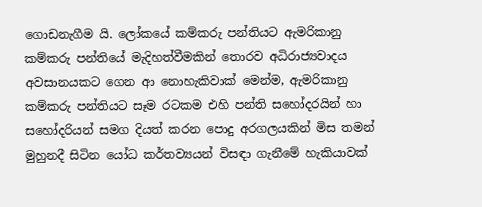ගොඩනැගීම යි. ලෝකයේ කම්කරු පන්තියට ඇමරිකානු කම්කරු පන්තියේ මැදිහත්වීමකින් තොරව අධිරාජ්‍යවාදය අවසානයකට ගෙන ආ නොහැකිවාක් මෙන්ම, ඇමරිකානු කම්කරු පන්තියට සෑම රටකම එහි පන්ති සහෝදරයින් හා සහෝදරියන් සමග දියත් කරන පොදු අරගලයකින් මිස තමන් මුහුනදී සිටින යෝධ කර්තව්‍යයන් විසඳා ගැනීමේ හැකියාවක්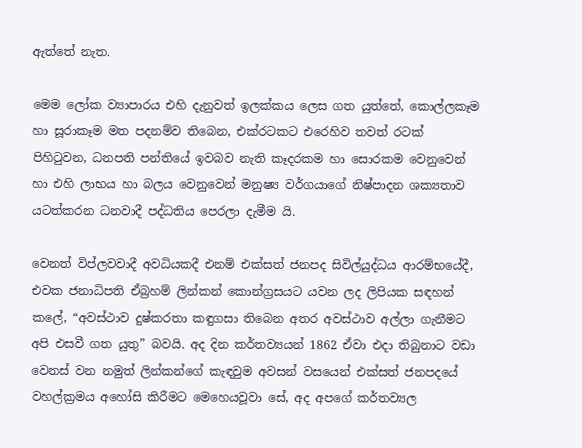ඇත්තේ නැත.

මෙම ලෝක ව්‍යාපාරය එහි දැනුවත් ඉලක්කය ලෙස ගත යුත්තේ, කොල්ලකෑම හා සූරාකෑම මත පදනම්ව තිබෙන, එක්රටකට එරෙහිව තවත් රටක් පිහිටුවන, ධනපති පන්තියේ ඉවබව නැති කෑදරකම හා සොරකම වෙනුවෙන් හා එහි ලාභය හා බලය වෙනුවෙන් මනුෂ්‍ය වර්ගයාගේ නිෂ්පාදන ශක්‍යතාව යටත්කරන ධනවාදී පද්ධතිය පෙරලා දැමීම යි.

වෙනත් විප්ලවවාදී අවධියකදී එනම් එක්සත් ජනපද සිවිල්යුද්ධය ආරම්භයේදී, එවක ජනාධිපති ඒබ්‍රහම් ලින්කන් කොන්ග්‍රසයට යවන ලද ලිපියක සඳහන් කලේ, “අවස්ථාව දුෂ්කරතා කඳුගසා තිබෙන අතර අවස්ථාව අල්ලා ගැනීමට අපි එසවී ගත යුතු” බවයි. අද දින කර්තව්‍යයන් 1862 ඒවා එදා තිබුනාට වඩා වෙනස් වන නමුත් ලින්කන්ගේ කැඳවුම අවසන් වසයෙන් එක්සත් ජනපදයේ වහල්ක්‍රමය අහෝසි කිරීමට මෙහෙයවූවා සේ, අද අපගේ කර්තව්‍යල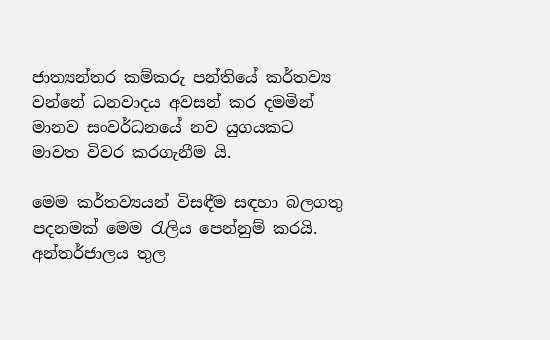ජාත්‍යන්තර කම්කරු පන්තියේ කර්තව්‍ය වන්නේ ධනවාදය අවසන් කර දමමින් මානව සංවර්ධනයේ නව යුගයකට මාවත විවර කරගැනීම යි.

මෙම කර්තව්‍යයන් විසඳීම සඳහා බලගතු පදනමක් මෙම රැලිය පෙන්නුම් කරයි. අන්තර්ජාලය තුල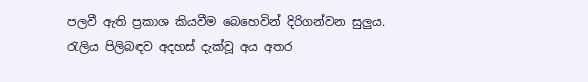පලවී ඇති ප්‍රකාශ කියවීම බෙහෙවින් දිරිගන්වන සුලුය. රැලිය පිලිබඳව අදහස් දැක්වූ අය අතර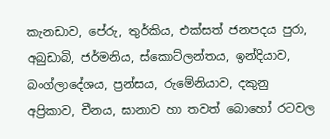කැනඩාව, පේරු, තුර්කිය, එක්සත් ජනපදය පුරා, අබුඩාබි, ජර්මනිය, ස්කොට්ලන්තය, ඉන්දියාව, බංග්ලාදේශය, ප්‍රන්සය, රුමේනියාව, දකුනු අප්‍රිකාව, චීනය, ඝානාව හා තවත් බොහෝ රටවල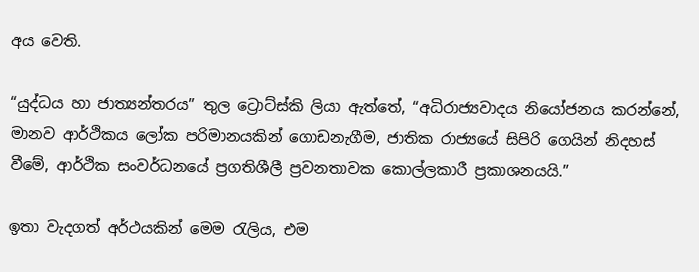අය වෙති.

“යුද්ධය හා ජාත්‍යන්තරය” තුල ට්‍රොට්ස්කි ලියා ඇත්තේ, “අධිරාජ්‍යවාදය නියෝජනය කරන්නේ, මානව ආර්ථිකය ලෝක පරිමානයකින් ගොඩනැගීම, ජාතික රාජ්‍යයේ සිපිරි ගෙයින් නිදහස් වීමේ, ආර්ථික සංවර්ධනයේ ප්‍රගතිශීලී ප්‍රවනතාවක කොල්ලකාරී ප්‍රකාශනයයි.”

ඉතා වැදගත් අර්ථයකින් මෙම රැලිය, එම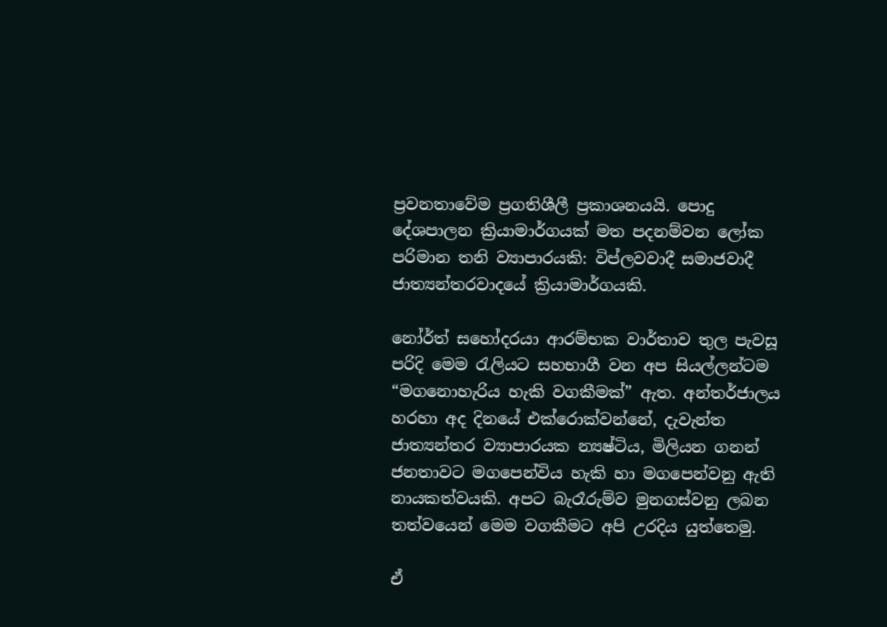ප්‍රවනතාවේම ප්‍රගතිශීලී ප්‍රකාශනයයි. පොදු දේශපාලන ක්‍රියාමාර්ගයක් මත පදනම්වන ලෝක පරිමාන තනි ව්‍යාපාරයකි: විප්ලවවාදී සමාජවාදී ජාත්‍යන්තරවාදයේ ක්‍රියාමාර්ගයකි.

නෝර්ත් සහෝදරයා ආරම්භක වාර්තාව තුල පැවසූ පරිදි මෙම රැලියට සහභාගී වන අප සියල්ලන්ටම “මගනොහැරිය හැකි වගකීමක්” ඇත. අන්තර්ජාලය හරහා අද දිනයේ එක්රොක්වන්නේ, දැවැන්ත ජාත්‍යන්තර ව්‍යාපාරයක න්‍යෂ්ටිය, මිලියන ගනන් ජනතාවට මගපෙන්විය හැකි හා මගපෙන්වනු ඇති නායකත්වයකි. අපට බැරෑරුම්ව මුනගස්වනු ලබන තත්වයෙන් මෙම වගකීමට අපි උරදිය යුත්තෙමු.

ඒ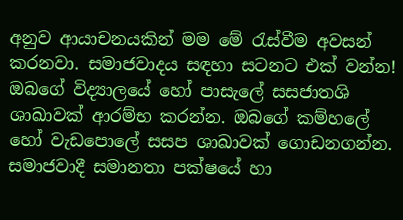අනුව ආයාචනයකින් මම මේ රැස්වීම අවසන් කරනවා. සමාජවාදය සඳහා සටනට එක් වන්න! ඔබගේ විද්‍යාලයේ හෝ පාසැලේ සසජාතශි ශාඛාවක් ආරම්භ කරන්න. ඔබගේ කම්හලේ හෝ වැඩපොලේ සසප ශාඛාවක් ගොඩනගන්න. සමාජවාදී සමානතා පක්ෂයේ හා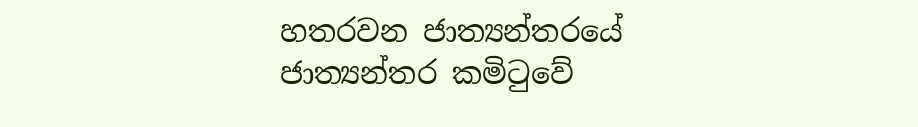හතරවන ජාත්‍යන්තරයේ ජාත්‍යන්තර කමිටුවේ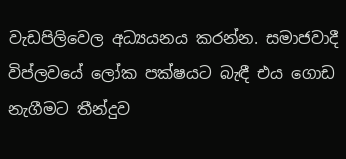වැඩපිලිවෙල අධ්‍යයනය කරන්න. සමාජවාදී විප්ලවයේ ලෝක පක්ෂයට බැඳී එය ගොඩ නැගීමට තීන්දුව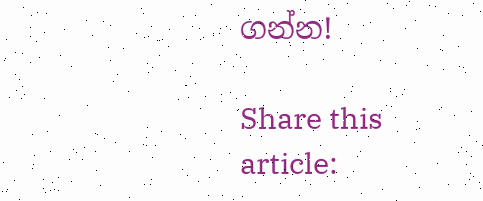ගන්න!

Share this article: